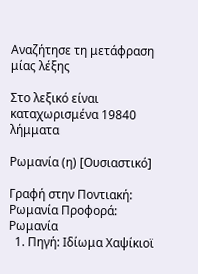Αναζήτησε τη μετάφραση μίας λέξης

Στο λεξικό είναι καταχωρισμένα 19840 λήμματα

Ρωμανία (η) [Ουσιαστικό]

Γραφή στην Ποντιακή: Ρωμανία Προφορά: Ρωμανία
  1. Πηγή: Ιδίωμα Χαψίκιοϊ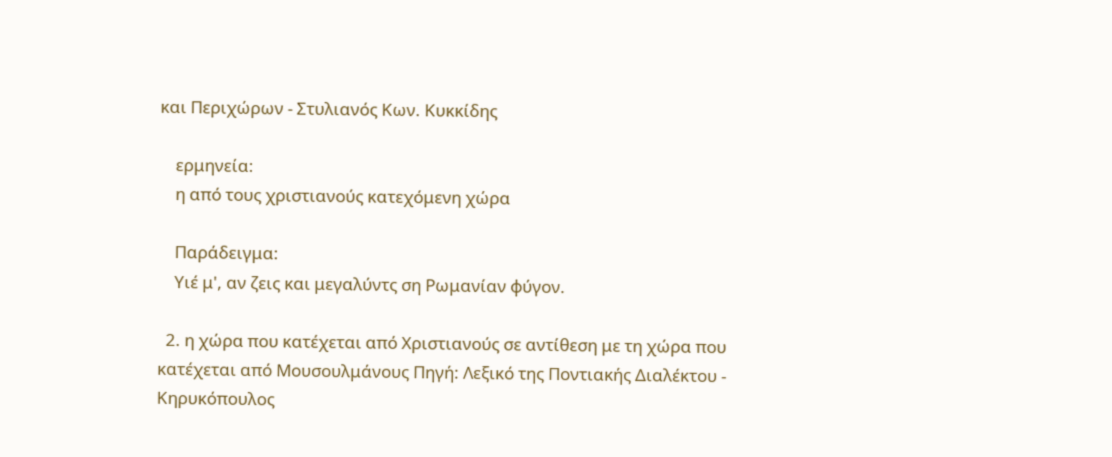και Περιχώρων - Στυλιανός Κων. Κυκκίδης

    ερμηνεία:
    η από τους χριστιανούς κατεχόμενη χώρα

    Παράδειγμα:
    Υιέ μ', αν ζεις και μεγαλύντς ση Ρωμανίαν φύγον.

  2. η χώρα που κατέχεται από Χριστιανούς σε αντίθεση με τη χώρα που κατέχεται από Μουσουλμάνους Πηγή: Λεξικό της Ποντιακής Διαλέκτου - Κηρυκόπουλος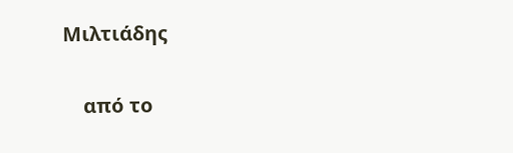Μιλτιάδης

    από το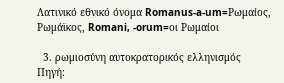Λατινικό εθνικό όνομα Romanus-a-um=Ρωμαίος, Ρωμάϊκος, Romani, -orum=οι Ρωμαίοι

  3. ρωμιοσύνη αυτοκρατορικός ελληνισμός Πηγή: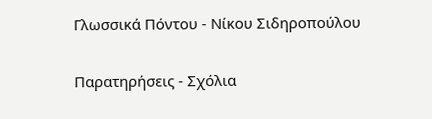Γλωσσικά Πόντου - Νίκου Σιδηροπούλου

Παρατηρήσεις - Σχόλια